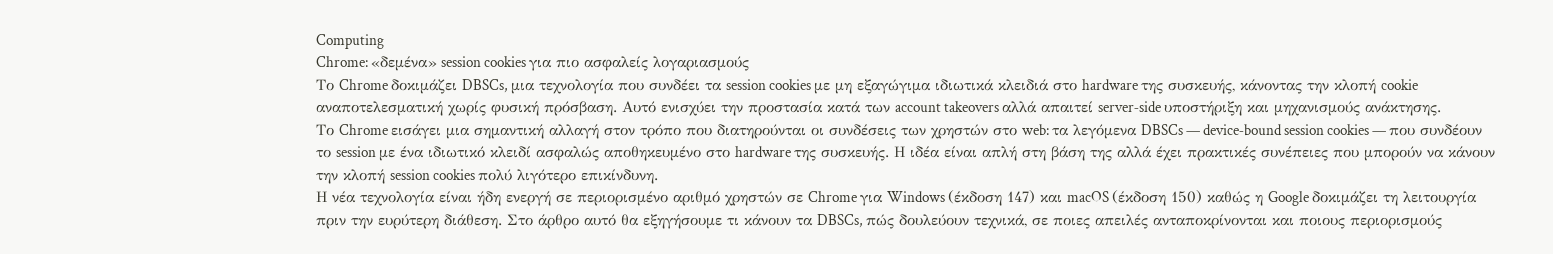Computing
Chrome: «δεμένα» session cookies για πιο ασφαλείς λογαριασμούς
Το Chrome δοκιμάζει DBSCs, μια τεχνολογία που συνδέει τα session cookies με μη εξαγώγιμα ιδιωτικά κλειδιά στο hardware της συσκευής, κάνοντας την κλοπή cookie αναποτελεσματική χωρίς φυσική πρόσβαση. Αυτό ενισχύει την προστασία κατά των account takeovers αλλά απαιτεί server‑side υποστήριξη και μηχανισμούς ανάκτησης.
Το Chrome εισάγει μια σημαντική αλλαγή στον τρόπο που διατηρούνται οι συνδέσεις των χρηστών στο web: τα λεγόμενα DBSCs — device‑bound session cookies — που συνδέουν το session με ένα ιδιωτικό κλειδί ασφαλώς αποθηκευμένο στο hardware της συσκευής. Η ιδέα είναι απλή στη βάση της αλλά έχει πρακτικές συνέπειες που μπορούν να κάνουν την κλοπή session cookies πολύ λιγότερο επικίνδυνη.
Η νέα τεχνολογία είναι ήδη ενεργή σε περιορισμένο αριθμό χρηστών σε Chrome για Windows (έκδοση 147) και macOS (έκδοση 150) καθώς η Google δοκιμάζει τη λειτουργία πριν την ευρύτερη διάθεση. Στο άρθρο αυτό θα εξηγήσουμε τι κάνουν τα DBSCs, πώς δουλεύουν τεχνικά, σε ποιες απειλές ανταποκρίνονται και ποιους περιορισμούς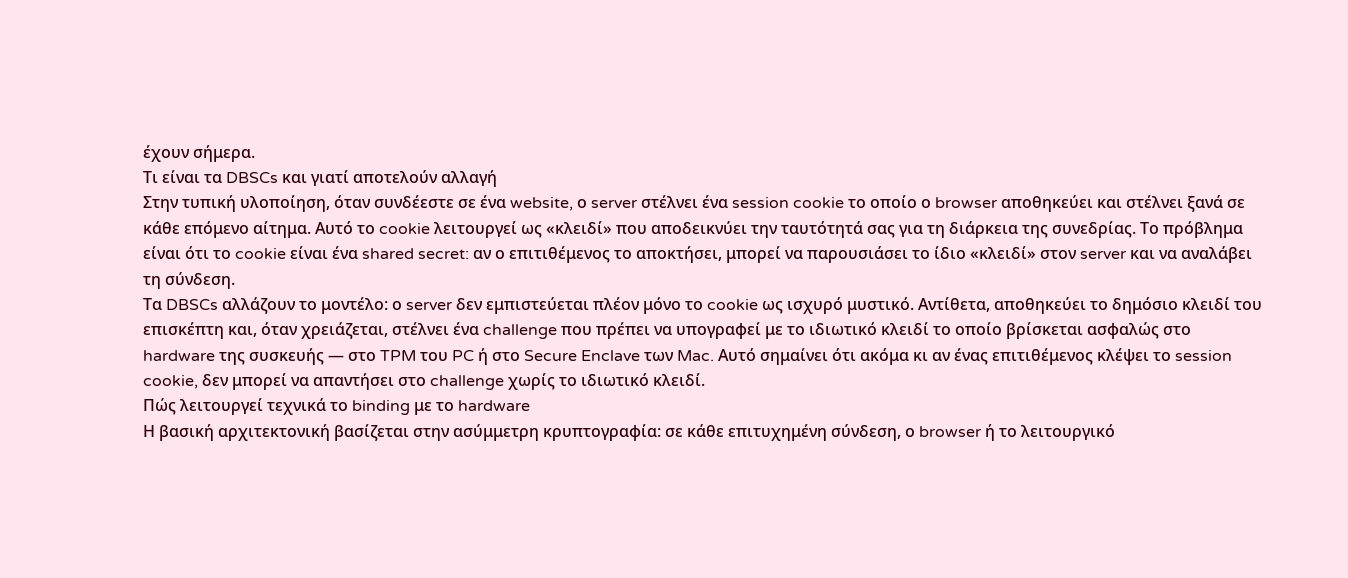έχουν σήμερα.
Τι είναι τα DBSCs και γιατί αποτελούν αλλαγή
Στην τυπική υλοποίηση, όταν συνδέεστε σε ένα website, ο server στέλνει ένα session cookie το οποίο ο browser αποθηκεύει και στέλνει ξανά σε κάθε επόμενο αίτημα. Αυτό το cookie λειτουργεί ως «κλειδί» που αποδεικνύει την ταυτότητά σας για τη διάρκεια της συνεδρίας. Το πρόβλημα είναι ότι το cookie είναι ένα shared secret: αν ο επιτιθέμενος το αποκτήσει, μπορεί να παρουσιάσει το ίδιο «κλειδί» στον server και να αναλάβει τη σύνδεση.
Τα DBSCs αλλάζουν το μοντέλο: ο server δεν εμπιστεύεται πλέον μόνο το cookie ως ισχυρό μυστικό. Αντίθετα, αποθηκεύει το δημόσιο κλειδί του επισκέπτη και, όταν χρειάζεται, στέλνει ένα challenge που πρέπει να υπογραφεί με το ιδιωτικό κλειδί το οποίο βρίσκεται ασφαλώς στο hardware της συσκευής — στο TPM του PC ή στο Secure Enclave των Mac. Αυτό σημαίνει ότι ακόμα κι αν ένας επιτιθέμενος κλέψει το session cookie, δεν μπορεί να απαντήσει στο challenge χωρίς το ιδιωτικό κλειδί.
Πώς λειτουργεί τεχνικά το binding με το hardware
Η βασική αρχιτεκτονική βασίζεται στην ασύμμετρη κρυπτογραφία: σε κάθε επιτυχημένη σύνδεση, ο browser ή το λειτουργικό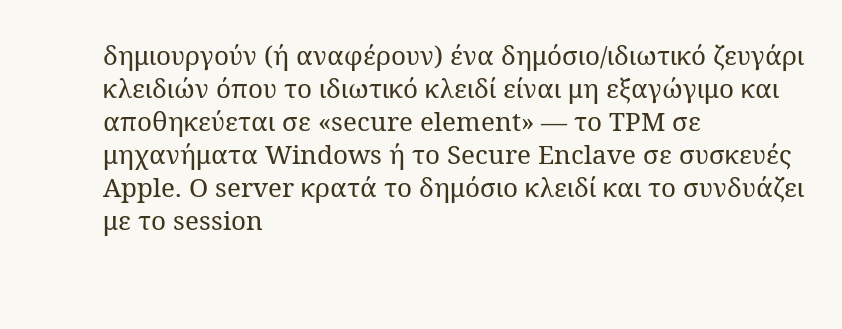δημιουργούν (ή αναφέρουν) ένα δημόσιο/ιδιωτικό ζευγάρι κλειδιών όπου το ιδιωτικό κλειδί είναι μη εξαγώγιμο και αποθηκεύεται σε «secure element» — το TPM σε μηχανήματα Windows ή το Secure Enclave σε συσκευές Apple. Ο server κρατά το δημόσιο κλειδί και το συνδυάζει με το session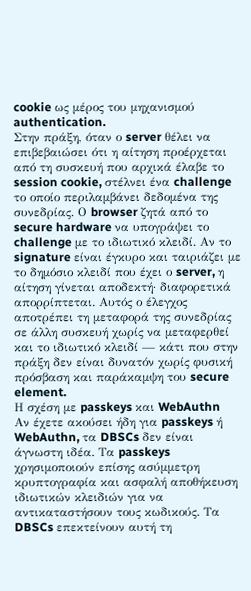cookie ως μέρος του μηχανισμού authentication.
Στην πράξη, όταν ο server θέλει να επιβεβαιώσει ότι η αίτηση προέρχεται από τη συσκευή που αρχικά έλαβε το session cookie, στέλνει ένα challenge το οποίο περιλαμβάνει δεδομένα της συνεδρίας. Ο browser ζητά από το secure hardware να υπογράψει το challenge με το ιδιωτικό κλειδί. Αν το signature είναι έγκυρο και ταιριάζει με το δημόσιο κλειδί που έχει ο server, η αίτηση γίνεται αποδεκτή· διαφορετικά απορρίπτεται. Αυτός ο έλεγχος αποτρέπει τη μεταφορά της συνεδρίας σε άλλη συσκευή χωρίς να μεταφερθεί και το ιδιωτικό κλειδί — κάτι που στην πράξη δεν είναι δυνατόν χωρίς φυσική πρόσβαση και παράκαμψη του secure element.
Η σχέση με passkeys και WebAuthn
Αν έχετε ακούσει ήδη για passkeys ή WebAuthn, τα DBSCs δεν είναι άγνωστη ιδέα. Τα passkeys χρησιμοποιούν επίσης ασύμμετρη κρυπτογραφία και ασφαλή αποθήκευση ιδιωτικών κλειδιών για να αντικαταστήσουν τους κωδικούς. Τα DBSCs επεκτείνουν αυτή τη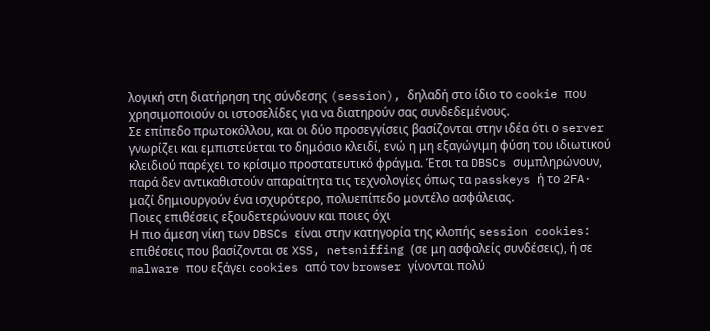λογική στη διατήρηση της σύνδεσης (session), δηλαδή στο ίδιο το cookie που χρησιμοποιούν οι ιστοσελίδες για να διατηρούν σας συνδεδεμένους.
Σε επίπεδο πρωτοκόλλου, και οι δύο προσεγγίσεις βασίζονται στην ιδέα ότι ο server γνωρίζει και εμπιστεύεται το δημόσιο κλειδί, ενώ η μη εξαγώγιμη φύση του ιδιωτικού κλειδιού παρέχει το κρίσιμο προστατευτικό φράγμα. Έτσι τα DBSCs συμπληρώνουν, παρά δεν αντικαθιστούν απαραίτητα τις τεχνολογίες όπως τα passkeys ή το 2FA· μαζί δημιουργούν ένα ισχυρότερο, πολυεπίπεδο μοντέλο ασφάλειας.
Ποιες επιθέσεις εξουδετερώνουν και ποιες όχι
Η πιο άμεση νίκη των DBSCs είναι στην κατηγορία της κλοπής session cookies: επιθέσεις που βασίζονται σε XSS, netsniffing (σε μη ασφαλείς συνδέσεις), ή σε malware που εξάγει cookies από τον browser γίνονται πολύ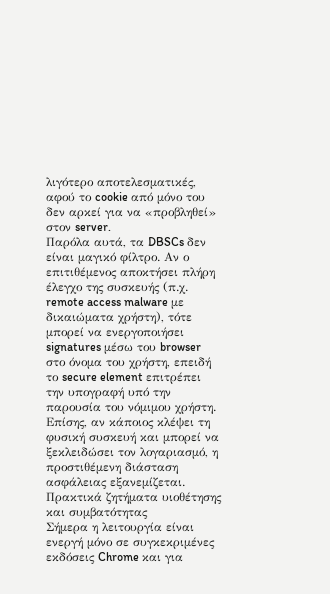λιγότερο αποτελεσματικές, αφού το cookie από μόνο του δεν αρκεί για να «προβληθεί» στον server.
Παρόλα αυτά, τα DBSCs δεν είναι μαγικό φίλτρο. Αν ο επιτιθέμενος αποκτήσει πλήρη έλεγχο της συσκευής (π.χ. remote access malware με δικαιώματα χρήστη), τότε μπορεί να ενεργοποιήσει signatures μέσω του browser στο όνομα του χρήστη, επειδή το secure element επιτρέπει την υπογραφή υπό την παρουσία του νόμιμου χρήστη. Επίσης, αν κάποιος κλέψει τη φυσική συσκευή και μπορεί να ξεκλειδώσει τον λογαριασμό, η προστιθέμενη διάσταση ασφάλειας εξανεμίζεται.
Πρακτικά ζητήματα υιοθέτησης και συμβατότητας
Σήμερα η λειτουργία είναι ενεργή μόνο σε συγκεκριμένες εκδόσεις Chrome και για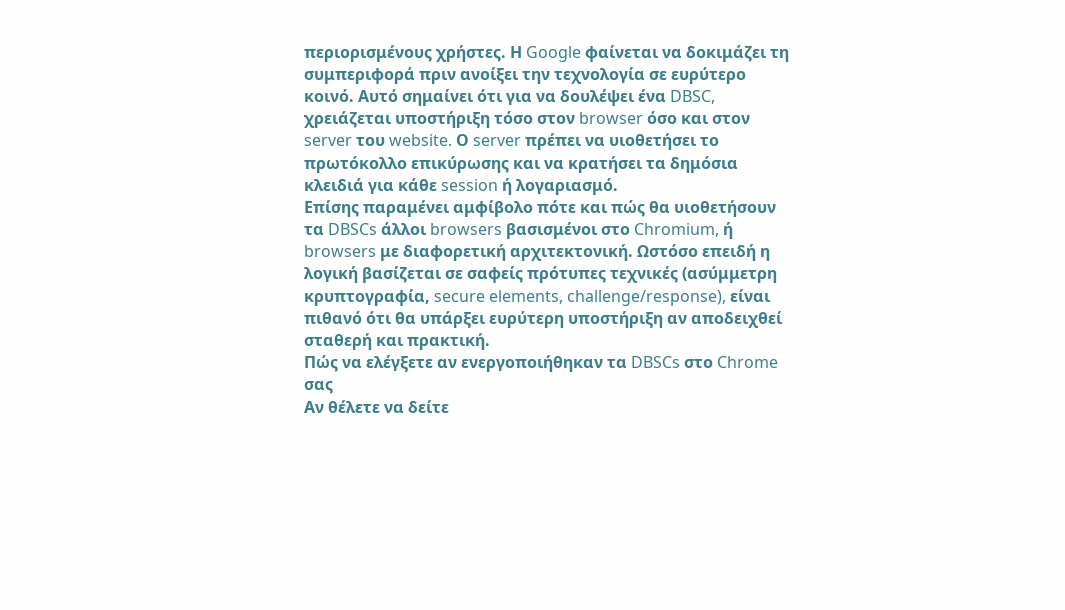περιορισμένους χρήστες. Η Google φαίνεται να δοκιμάζει τη συμπεριφορά πριν ανοίξει την τεχνολογία σε ευρύτερο κοινό. Αυτό σημαίνει ότι για να δουλέψει ένα DBSC, χρειάζεται υποστήριξη τόσο στον browser όσο και στον server του website. Ο server πρέπει να υιοθετήσει το πρωτόκολλο επικύρωσης και να κρατήσει τα δημόσια κλειδιά για κάθε session ή λογαριασμό.
Επίσης παραμένει αμφίβολο πότε και πώς θα υιοθετήσουν τα DBSCs άλλοι browsers βασισμένοι στο Chromium, ή browsers με διαφορετική αρχιτεκτονική. Ωστόσο επειδή η λογική βασίζεται σε σαφείς πρότυπες τεχνικές (ασύμμετρη κρυπτογραφία, secure elements, challenge/response), είναι πιθανό ότι θα υπάρξει ευρύτερη υποστήριξη αν αποδειχθεί σταθερή και πρακτική.
Πώς να ελέγξετε αν ενεργοποιήθηκαν τα DBSCs στο Chrome σας
Αν θέλετε να δείτε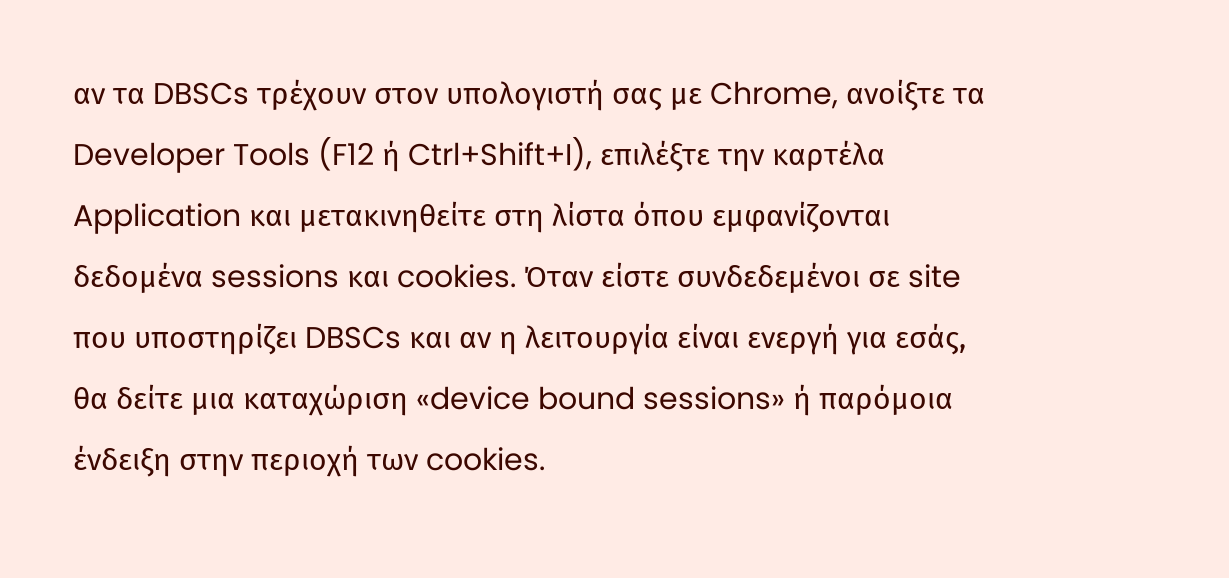αν τα DBSCs τρέχουν στον υπολογιστή σας με Chrome, ανοίξτε τα Developer Tools (F12 ή Ctrl+Shift+I), επιλέξτε την καρτέλα Application και μετακινηθείτε στη λίστα όπου εμφανίζονται δεδομένα sessions και cookies. Όταν είστε συνδεδεμένοι σε site που υποστηρίζει DBSCs και αν η λειτουργία είναι ενεργή για εσάς, θα δείτε μια καταχώριση «device bound sessions» ή παρόμοια ένδειξη στην περιοχή των cookies.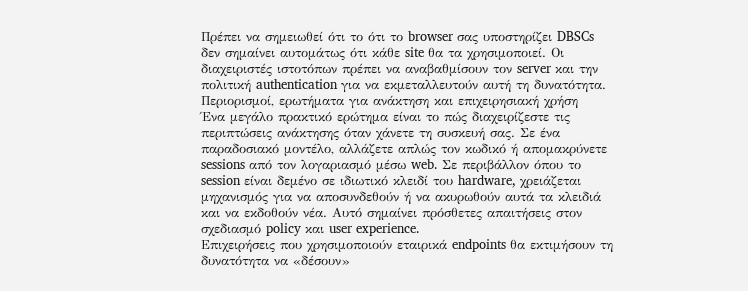Πρέπει να σημειωθεί ότι το ότι το browser σας υποστηρίζει DBSCs δεν σημαίνει αυτομάτως ότι κάθε site θα τα χρησιμοποιεί. Οι διαχειριστές ιστοτόπων πρέπει να αναβαθμίσουν τον server και την πολιτική authentication για να εκμεταλλευτούν αυτή τη δυνατότητα.
Περιορισμοί, ερωτήματα για ανάκτηση και επιχειρησιακή χρήση
Ένα μεγάλο πρακτικό ερώτημα είναι το πώς διαχειρίζεστε τις περιπτώσεις ανάκτησης όταν χάνετε τη συσκευή σας. Σε ένα παραδοσιακό μοντέλο, αλλάζετε απλώς τον κωδικό ή απομακρύνετε sessions από τον λογαριασμό μέσω web. Σε περιβάλλον όπου το session είναι δεμένο σε ιδιωτικό κλειδί του hardware, χρειάζεται μηχανισμός για να αποσυνδεθούν ή να ακυρωθούν αυτά τα κλειδιά και να εκδοθούν νέα. Αυτό σημαίνει πρόσθετες απαιτήσεις στον σχεδιασμό policy και user experience.
Επιχειρήσεις που χρησιμοποιούν εταιρικά endpoints θα εκτιμήσουν τη δυνατότητα να «δέσουν»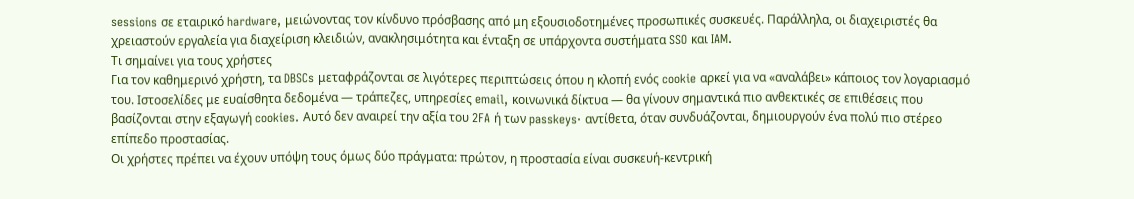sessions σε εταιρικό hardware, μειώνοντας τον κίνδυνο πρόσβασης από μη εξουσιοδοτημένες προσωπικές συσκευές. Παράλληλα, οι διαχειριστές θα χρειαστούν εργαλεία για διαχείριση κλειδιών, ανακλησιμότητα και ένταξη σε υπάρχοντα συστήματα SSO και IAM.
Τι σημαίνει για τους χρήστες
Για τον καθημερινό χρήστη, τα DBSCs μεταφράζονται σε λιγότερες περιπτώσεις όπου η κλοπή ενός cookie αρκεί για να «αναλάβει» κάποιος τον λογαριασμό του. Ιστοσελίδες με ευαίσθητα δεδομένα — τράπεζες, υπηρεσίες email, κοινωνικά δίκτυα — θα γίνουν σημαντικά πιο ανθεκτικές σε επιθέσεις που βασίζονται στην εξαγωγή cookies. Αυτό δεν αναιρεί την αξία του 2FA ή των passkeys· αντίθετα, όταν συνδυάζονται, δημιουργούν ένα πολύ πιο στέρεο επίπεδο προστασίας.
Οι χρήστες πρέπει να έχουν υπόψη τους όμως δύο πράγματα: πρώτον, η προστασία είναι συσκευή‑κεντρική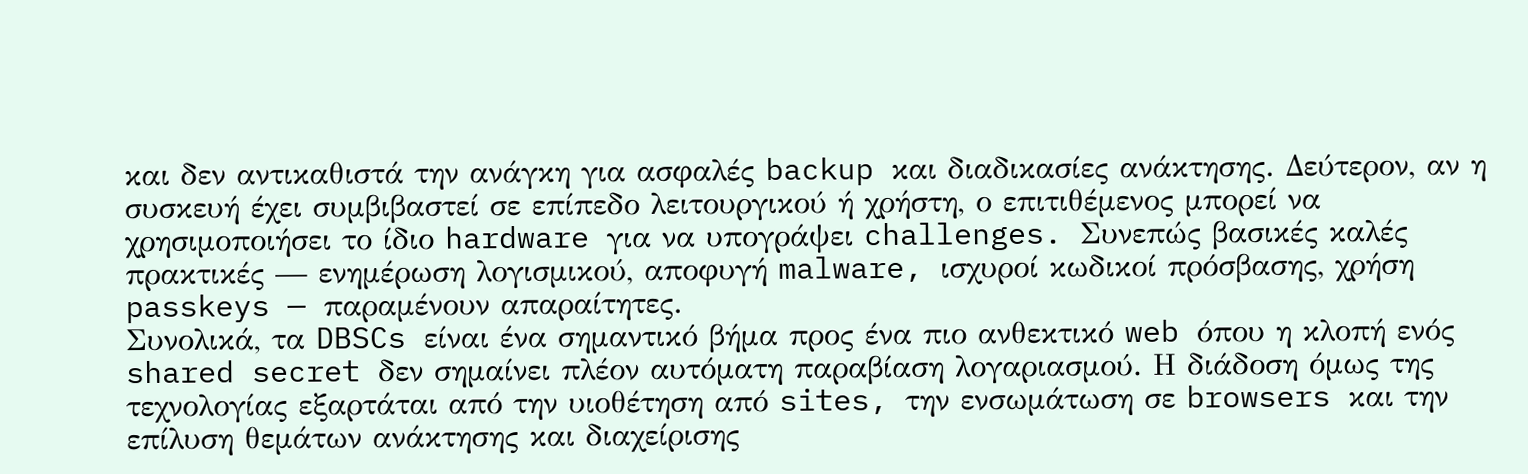και δεν αντικαθιστά την ανάγκη για ασφαλές backup και διαδικασίες ανάκτησης. Δεύτερον, αν η συσκευή έχει συμβιβαστεί σε επίπεδο λειτουργικού ή χρήστη, ο επιτιθέμενος μπορεί να χρησιμοποιήσει το ίδιο hardware για να υπογράψει challenges. Συνεπώς βασικές καλές πρακτικές — ενημέρωση λογισμικού, αποφυγή malware, ισχυροί κωδικοί πρόσβασης, χρήση passkeys — παραμένουν απαραίτητες.
Συνολικά, τα DBSCs είναι ένα σημαντικό βήμα προς ένα πιο ανθεκτικό web όπου η κλοπή ενός shared secret δεν σημαίνει πλέον αυτόματη παραβίαση λογαριασμού. Η διάδοση όμως της τεχνολογίας εξαρτάται από την υιοθέτηση από sites, την ενσωμάτωση σε browsers και την επίλυση θεμάτων ανάκτησης και διαχείρισης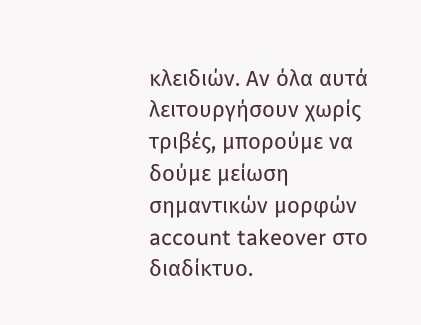κλειδιών. Αν όλα αυτά λειτουργήσουν χωρίς τριβές, μπορούμε να δούμε μείωση σημαντικών μορφών account takeover στο διαδίκτυο.